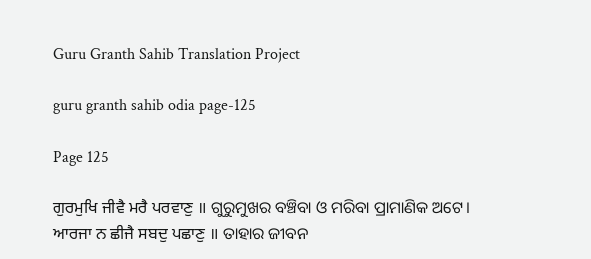Guru Granth Sahib Translation Project

guru granth sahib odia page-125

Page 125

ਗੁਰਮੁਖਿ ਜੀਵੈ ਮਰੈ ਪਰਵਾਣੁ ॥ ଗୁରୁମୁଖର ବଞ୍ଚିବା ଓ ମରିବା ପ୍ରାମାଣିକ ଅଟେ।
ਆਰਜਾ ਨ ਛੀਜੈ ਸਬਦੁ ਪਛਾਣੁ ॥ ତାହାର ଜୀବନ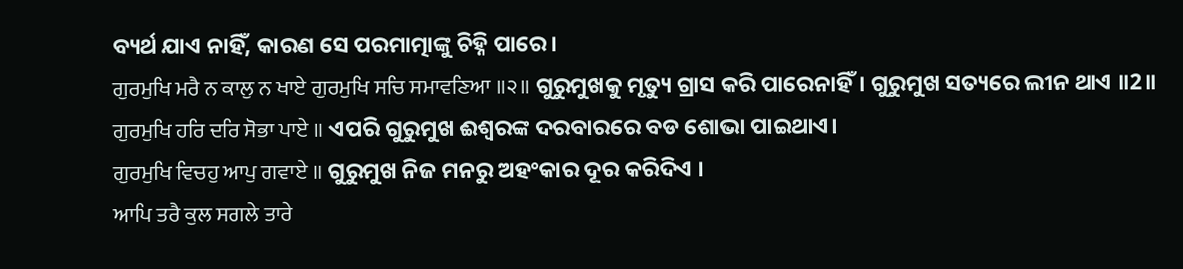ବ୍ୟର୍ଥ ଯାଏ ନାହିଁ, କାରଣ ସେ ପରମାତ୍ମାଙ୍କୁ ଚିହ୍ନି ପାରେ।
ਗੁਰਮੁਖਿ ਮਰੈ ਨ ਕਾਲੁ ਨ ਖਾਏ ਗੁਰਮੁਖਿ ਸਚਿ ਸਮਾਵਣਿਆ ॥੨॥ ଗୁରୁମୁଖକୁ ମୃତ୍ୟୁ ଗ୍ରାସ କରି ପାରେନାହିଁ। ଗୁରୁମୁଖ ସତ୍ୟରେ ଲୀନ ଥାଏ ॥2॥
ਗੁਰਮੁਖਿ ਹਰਿ ਦਰਿ ਸੋਭਾ ਪਾਏ ॥ ଏପରି ଗୁରୁମୁଖ ଈଶ୍ଵରଙ୍କ ଦରବାରରେ ବଡ ଶୋଭା ପାଇଥାଏ।
ਗੁਰਮੁਖਿ ਵਿਚਹੁ ਆਪੁ ਗਵਾਏ ॥ ଗୁରୁମୁଖ ନିଜ ମନରୁ ଅହଂକାର ଦୂର କରିଦିଏ ।
ਆਪਿ ਤਰੈ ਕੁਲ ਸਗਲੇ ਤਾਰੇ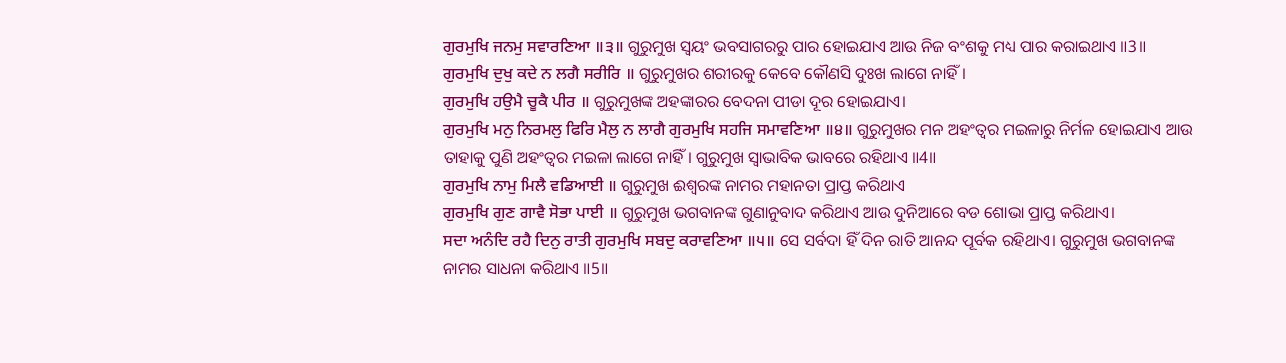ਗੁਰਮੁਖਿ ਜਨਮੁ ਸਵਾਰਣਿਆ ॥੩॥ ଗୁରୁମୁଖ ସ୍ଵୟଂ ଭବସାଗରରୁ ପାର ହୋଇଯାଏ ଆଉ ନିଜ ବଂଶକୁ ମଧ୍ୟ ପାର କରାଇଥାଏ ॥3॥
ਗੁਰਮੁਖਿ ਦੁਖੁ ਕਦੇ ਨ ਲਗੈ ਸਰੀਰਿ ॥ ଗୁରୁମୁଖର ଶରୀରକୁ କେବେ କୌଣସି ଦୁଃଖ ଲାଗେ ନାହିଁ।
ਗੁਰਮੁਖਿ ਹਉਮੈ ਚੂਕੈ ਪੀਰ ॥ ଗୁରୁମୁଖଙ୍କ ଅହଙ୍କାରର ବେଦନା ପୀଡା ଦୂର ହୋଇଯାଏ।
ਗੁਰਮੁਖਿ ਮਨੁ ਨਿਰਮਲੁ ਫਿਰਿ ਮੈਲੁ ਨ ਲਾਗੈ ਗੁਰਮੁਖਿ ਸਹਜਿ ਸਮਾਵਣਿਆ ॥੪॥ ଗୁରୁମୁଖର ମନ ଅହଂତ୍ଵର ମଇଳାରୁ ନିର୍ମଳ ହୋଇଯାଏ ଆଉ ତାହାକୁ ପୁଣି ଅହଂତ୍ଵର ମଇଳା ଲାଗେ ନାହିଁ। ଗୁରୁମୁଖ ସ୍ଵାଭାବିକ ଭାବରେ ରହିଥାଏ ॥4॥
ਗੁਰਮੁਖਿ ਨਾਮੁ ਮਿਲੈ ਵਡਿਆਈ ॥ ଗୁରୁମୁଖ ଈଶ୍ଵରଙ୍କ ନାମର ମହାନତା ପ୍ରାପ୍ତ କରିଥାଏ
ਗੁਰਮੁਖਿ ਗੁਣ ਗਾਵੈ ਸੋਭਾ ਪਾਈ ॥ ଗୁରୁମୁଖ ଭଗବାନଙ୍କ ଗୁଣାନୁବାଦ କରିଥାଏ ଆଉ ଦୁନିଆରେ ବଡ ଶୋଭା ପ୍ରାପ୍ତ କରିଥାଏ।
ਸਦਾ ਅਨੰਦਿ ਰਹੈ ਦਿਨੁ ਰਾਤੀ ਗੁਰਮੁਖਿ ਸਬਦੁ ਕਰਾਵਣਿਆ ॥੫॥ ସେ ସର୍ବଦା ହିଁ ଦିନ ରାତି ଆନନ୍ଦ ପୂର୍ବକ ରହିଥାଏ। ଗୁରୁମୁଖ ଭଗବାନଙ୍କ ନାମର ସାଧନା କରିଥାଏ ॥5॥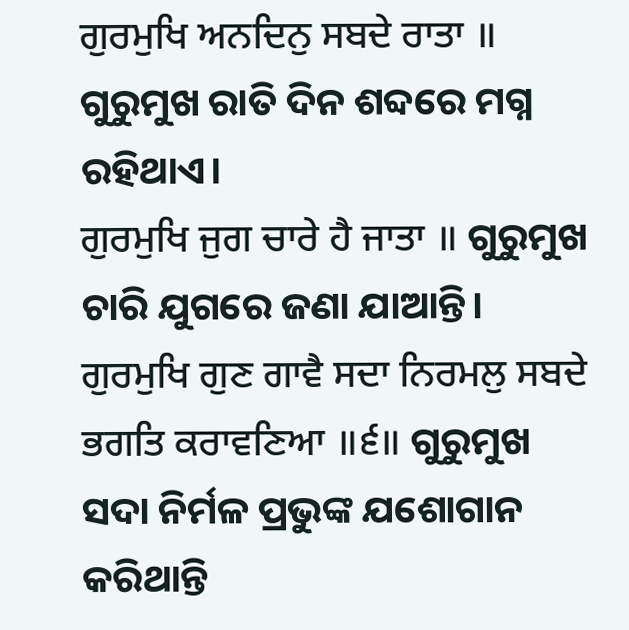ਗੁਰਮੁਖਿ ਅਨਦਿਨੁ ਸਬਦੇ ਰਾਤਾ ॥ ଗୁରୁମୁଖ ରାତି ଦିନ ଶବ୍ଦରେ ମଗ୍ନ ରହିଥାଏ।
ਗੁਰਮੁਖਿ ਜੁਗ ਚਾਰੇ ਹੈ ਜਾਤਾ ॥ ଗୁରୁମୁଖ ଚାରି ଯୁଗରେ ଜଣା ଯାଆନ୍ତି।
ਗੁਰਮੁਖਿ ਗੁਣ ਗਾਵੈ ਸਦਾ ਨਿਰਮਲੁ ਸਬਦੇ ਭਗਤਿ ਕਰਾਵਣਿਆ ॥੬॥ ଗୁରୁମୁଖ ସଦା ନିର୍ମଳ ପ୍ରଭୁଙ୍କ ଯଶୋଗାନ କରିଥାନ୍ତି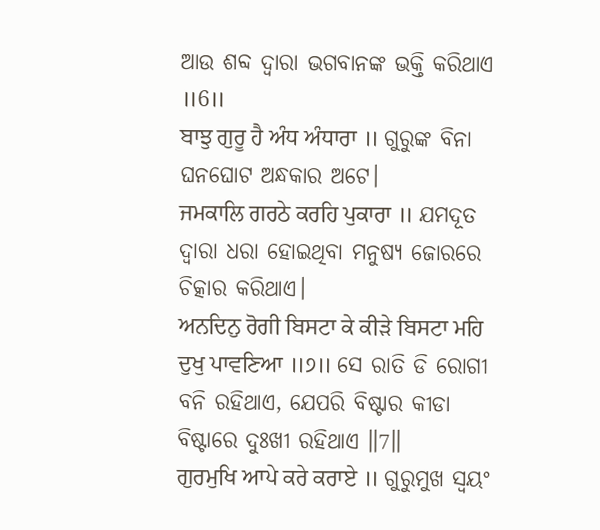ଆଉ ଶବ୍ଦ ଦ୍ଵାରା ଭଗବାନଙ୍କ ଭକ୍ତି କରିଥାଏ ॥6॥
ਬਾਝੁ ਗੁਰੂ ਹੈ ਅੰਧ ਅੰਧਾਰਾ ॥ ଗୁରୁଙ୍କ ବିନା ଘନଘୋଟ ଅନ୍ଧକାର ଅଟେ।
ਜਮਕਾਲਿ ਗਰਠੇ ਕਰਹਿ ਪੁਕਾਰਾ ॥ ଯମଦୂତ ଦ୍ଵାରା ଧରା ହୋଇଥିବା ମନୁଷ୍ୟ ଜୋରରେ ଚିତ୍କାର କରିଥାଏ।
ਅਨਦਿਨੁ ਰੋਗੀ ਬਿਸਟਾ ਕੇ ਕੀੜੇ ਬਿਸਟਾ ਮਹਿ ਦੁਖੁ ਪਾਵਣਿਆ ॥੭॥ ସେ ରାତି ଡି ରୋଗୀ ବନି ରହିଥାଏ, ଯେପରି ବିଷ୍ଟାର କୀଡା ବିଷ୍ଟାରେ ଦୁଃଖୀ ରହିଥାଏ ॥7॥
ਗੁਰਮੁਖਿ ਆਪੇ ਕਰੇ ਕਰਾਏ ॥ ଗୁରୁମୁଖ ସ୍ଵୟଂ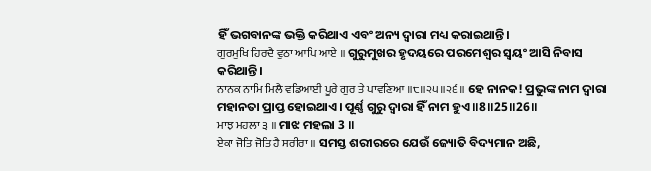ହିଁ ଭଗବାନଙ୍କ ଭକ୍ତି କରିଥାଏ ଏବଂ ଅନ୍ୟ ଦ୍ଵାରା ମଧ୍ୟ କରାଇଥାନ୍ତି।
ਗੁਰਮੁਖਿ ਹਿਰਦੈ ਵੁਠਾ ਆਪਿ ਆਏ ॥ ଗୁରୁମୁଖର ହୃଦୟରେ ପରମେଶ୍ଵର ସ୍ଵୟଂ ଆସି ନିବାସ କରିଥାନ୍ତି।
ਨਾਨਕ ਨਾਮਿ ਮਿਲੈ ਵਡਿਆਈ ਪੂਰੇ ਗੁਰ ਤੇ ਪਾਵਣਿਆ ॥੮॥੨੫॥੨੬॥ ହେ ନାନକ! ପ୍ରଭୁଙ୍କ ନାମ ଦ୍ଵାରା ମହାନତା ପ୍ରାପ୍ତ ହୋଇଥାଏ। ପୂର୍ଣ୍ଣ ଗୁରୁ ଦ୍ଵାରା ହିଁ ନାମ ହୁଏ ॥8॥25॥26॥
ਮਾਝ ਮਹਲਾ ੩ ॥ ମାଝ ମହଲା 3 ॥
ਏਕਾ ਜੋਤਿ ਜੋਤਿ ਹੈ ਸਰੀਰਾ ॥ ସମସ୍ତ ଶରୀରରେ ଯେଉଁ ଜ୍ୟୋତି ବିଦ୍ୟମାନ ଅଛି,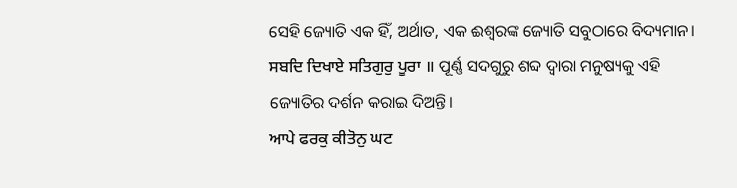ସେହି ଜ୍ୟୋତି ଏକ ହିଁ, ଅର୍ଥାତ, ଏକ ଈଶ୍ଵରଙ୍କ ଜ୍ୟୋତି ସବୁଠାରେ ବିଦ୍ୟମାନ।
ਸਬਦਿ ਦਿਖਾਏ ਸਤਿਗੁਰੁ ਪੂਰਾ ॥ ପୂର୍ଣ୍ଣ ସଦଗୁରୁ ଶବ୍ଦ ଦ୍ଵାରା ମନୁଷ୍ୟକୁ ଏହି ଜ୍ୟୋତିର ଦର୍ଶନ କରାଇ ଦିଅନ୍ତି।
ਆਪੇ ਫਰਕੁ ਕੀਤੋਨੁ ਘਟ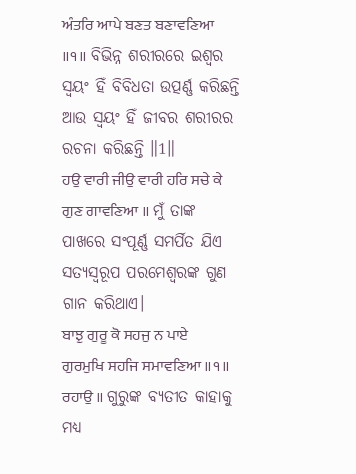ਅੰਤਰਿ ਆਪੇ ਬਣਤ ਬਣਾਵਣਿਆ ॥੧॥ ବିଭିନ୍ନ ଶରୀରରେ ଇଶ୍ଵର ସ୍ଵୟଂ ହିଁ ବିବିଧତା ଉତ୍ପର୍ଣ୍ଣ କରିଛନ୍ତି ଆଉ ସ୍ଵୟଂ ହିଁ ଜୀବର ଶରୀରର ରଚନା କରିଛନ୍ତି ॥1॥
ਹਉ ਵਾਰੀ ਜੀਉ ਵਾਰੀ ਹਰਿ ਸਚੇ ਕੇ ਗੁਣ ਗਾਵਣਿਆ ॥ ମୁଁ ତାଙ୍କ ପାଖରେ ସଂପୂର୍ଣ୍ଣ ସମର୍ପିତ ଯିଏ ସତ୍ୟସ୍ଵରୂପ ପରମେଶ୍ଵରଙ୍କ ଗୁଣ ଗାନ କରିଥାଏ।
ਬਾਝੁ ਗੁਰੂ ਕੋ ਸਹਜੁ ਨ ਪਾਏ ਗੁਰਮੁਖਿ ਸਹਜਿ ਸਮਾਵਣਿਆ ॥੧॥ ਰਹਾਉ ॥ ଗୁରୁଙ୍କ ବ୍ୟତୀତ କାହାକୁ ମଧ୍ୟ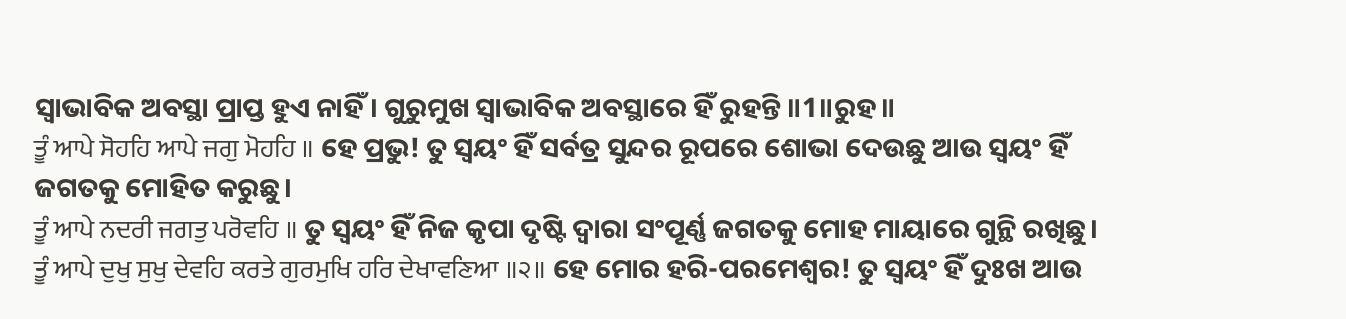ସ୍ଵାଭାବିକ ଅବସ୍ଥା ପ୍ରାପ୍ତ ହୁଏ ନାହିଁ। ଗୁରୁମୁଖ ସ୍ଵାଭାବିକ ଅବସ୍ଥାରେ ହିଁ ରୁହନ୍ତି ॥1॥ରୁହ॥
ਤੂੰ ਆਪੇ ਸੋਹਹਿ ਆਪੇ ਜਗੁ ਮੋਹਹਿ ॥ ହେ ପ୍ରଭୁ! ତୁ ସ୍ଵୟଂ ହିଁ ସର୍ବତ୍ର ସୁନ୍ଦର ରୂପରେ ଶୋଭା ଦେଉଛୁ ଆଉ ସ୍ଵୟଂ ହିଁ ଜଗତକୁ ମୋହିତ କରୁଛୁ।
ਤੂੰ ਆਪੇ ਨਦਰੀ ਜਗਤੁ ਪਰੋਵਹਿ ॥ ତୁ ସ୍ଵୟଂ ହିଁ ନିଜ କୃପା ଦୃଷ୍ଟି ଦ୍ଵାରା ସଂପୂର୍ଣ୍ଣ ଜଗତକୁ ମୋହ ମାୟାରେ ଗୁନ୍ଥି ରଖିଛୁ।
ਤੂੰ ਆਪੇ ਦੁਖੁ ਸੁਖੁ ਦੇਵਹਿ ਕਰਤੇ ਗੁਰਮੁਖਿ ਹਰਿ ਦੇਖਾਵਣਿਆ ॥੨॥ ହେ ମୋର ହରି-ପରମେଶ୍ଵର! ତୁ ସ୍ଵୟଂ ହିଁ ଦୁଃଖ ଆଉ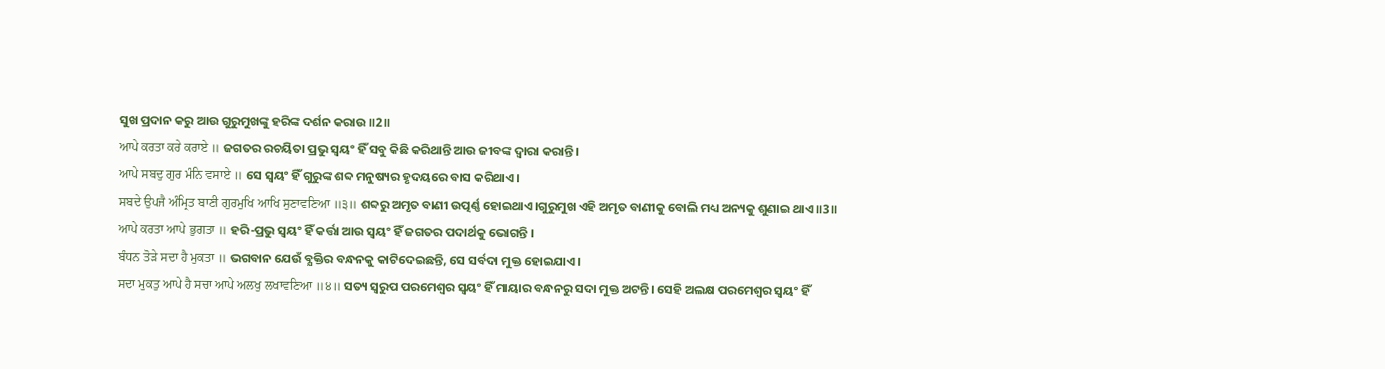ସୁଖ ପ୍ରଦାନ କରୁ ଆଉ ଗୁରୁମୁଖଙ୍କୁ ହରିଙ୍କ ଦର୍ଶନ କରାଉ ॥2॥
ਆਪੇ ਕਰਤਾ ਕਰੇ ਕਰਾਏ ॥ ଜଗତର ରଚୟିତା ପ୍ରଭୁ ସ୍ଵୟଂ ହିଁ ସବୁ କିଛି କରିଥାନ୍ତି ଆଉ ଜୀବଙ୍କ ଦ୍ଵାରା କରାନ୍ତି ।
ਆਪੇ ਸਬਦੁ ਗੁਰ ਮੰਨਿ ਵਸਾਏ ॥ ସେ ସ୍ଵୟଂ ହିଁ ଗୁରୁଙ୍କ ଶବ୍ଦ ମନୁଷ୍ୟର ହୃଦୟରେ ବାସ କରିଥାଏ।
ਸਬਦੇ ਉਪਜੈ ਅੰਮ੍ਰਿਤ ਬਾਣੀ ਗੁਰਮੁਖਿ ਆਖਿ ਸੁਣਾਵਣਿਆ ॥੩॥ ଶବ୍ଦରୁ ଅମୃତ ବାଣୀ ଉତ୍ପର୍ଣ୍ଣ ହୋଇଥାଏ।ଗୁରୁମୁଖ ଏହି ଅମୃତ ବାଣୀକୁ ବୋଲି ମଧ୍ୟ ଅନ୍ୟକୁ ଶୁଣାଇ ଥାଏ ॥3॥
ਆਪੇ ਕਰਤਾ ਆਪੇ ਭੁਗਤਾ ॥ ହରି-ପ୍ରଭୁ ସ୍ଵୟଂ ହିଁ କର୍ତ୍ତା ଆଉ ସ୍ଵୟଂ ହିଁ ଜଗତର ପଦାର୍ଥକୁ ଭୋଗନ୍ତି ।
ਬੰਧਨ ਤੋੜੇ ਸਦਾ ਹੈ ਮੁਕਤਾ ॥ ଭଗବାନ ଯେଉଁ ବ୍ଯକ୍ତିର ବନ୍ଧନକୁ କାଟିଦେଇଛନ୍ତି, ସେ ସର୍ବଦା ମୁକ୍ତ ହୋଇଯାଏ।
ਸਦਾ ਮੁਕਤੁ ਆਪੇ ਹੈ ਸਚਾ ਆਪੇ ਅਲਖੁ ਲਖਾਵਣਿਆ ॥੪॥ ସତ୍ୟ ସ୍ଵରୁପ ପରମେଶ୍ଵର ସ୍ଵୟଂ ହିଁ ମାୟାର ବନ୍ଧନରୁ ସଦା ମୁକ୍ତ ଅଟନ୍ତି। ସେହି ଅଲକ୍ଷ ପରମେଶ୍ଵର ସ୍ଵୟଂ ହିଁ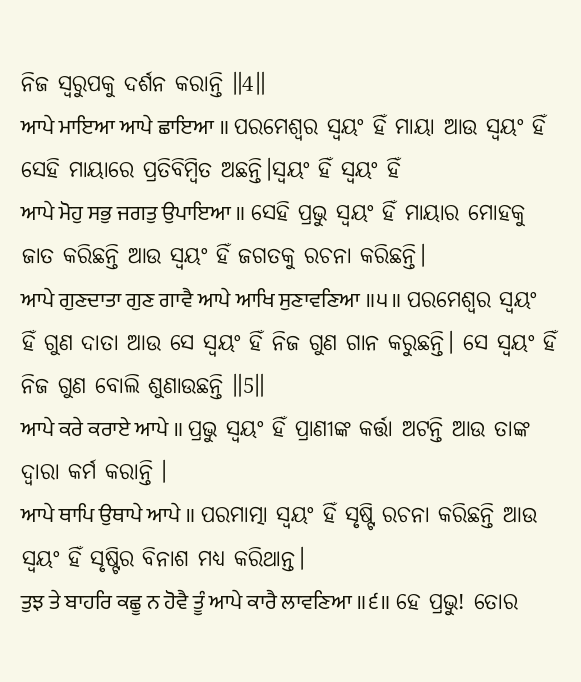ନିଜ ସ୍ଵରୁପକୁ ଦର୍ଶନ କରାନ୍ତି ॥4॥
ਆਪੇ ਮਾਇਆ ਆਪੇ ਛਾਇਆ ॥ ପରମେଶ୍ଵର ସ୍ଵୟଂ ହିଁ ମାୟା ଆଉ ସ୍ଵୟଂ ହିଁ ସେହି ମାୟାରେ ପ୍ରତିବିମ୍ବିତ ଅଛନ୍ତି।ସ୍ଵୟଂ ହିଁ ସ୍ଵୟଂ ହିଁ
ਆਪੇ ਮੋਹੁ ਸਭੁ ਜਗਤੁ ਉਪਾਇਆ ॥ ସେହି ପ୍ରଭୁ ସ୍ଵୟଂ ହିଁ ମାୟାର ମୋହକୁ ଜାତ କରିଛନ୍ତି ଆଉ ସ୍ଵୟଂ ହିଁ ଜଗତକୁ ରଚନା କରିଛନ୍ତି।
ਆਪੇ ਗੁਣਦਾਤਾ ਗੁਣ ਗਾਵੈ ਆਪੇ ਆਖਿ ਸੁਣਾਵਣਿਆ ॥੫॥ ପରମେଶ୍ଵର ସ୍ଵୟଂ ହିଁ ଗୁଣ ଦାତା ଆଉ ସେ ସ୍ଵୟଂ ହିଁ ନିଜ ଗୁଣ ଗାନ କରୁଛନ୍ତି। ସେ ସ୍ଵୟଂ ହିଁ ନିଜ ଗୁଣ ବୋଲି ଶୁଣାଉଛନ୍ତି ॥5॥
ਆਪੇ ਕਰੇ ਕਰਾਏ ਆਪੇ ॥ ପ୍ରଭୁ ସ୍ଵୟଂ ହିଁ ପ୍ରାଣୀଙ୍କ କର୍ତ୍ତା ଅଟନ୍ତି ଆଉ ତାଙ୍କ ଦ୍ଵାରା କର୍ମ କରାନ୍ତି ।
ਆਪੇ ਥਾਪਿ ਉਥਾਪੇ ਆਪੇ ॥ ପରମାତ୍ମା ସ୍ଵୟଂ ହିଁ ସୃଷ୍ଟି ରଚନା କରିଛନ୍ତି ଆଉ ସ୍ଵୟଂ ହିଁ ସୃଷ୍ଟିର ବିନାଶ ମଧ୍ୟ କରିଥାନ୍ତ।
ਤੁਝ ਤੇ ਬਾਹਰਿ ਕਛੂ ਨ ਹੋਵੈ ਤੂੰ ਆਪੇ ਕਾਰੈ ਲਾਵਣਿਆ ॥੬॥ ହେ ପ୍ରଭୁ! ତୋର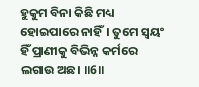ହୁକୁମ ବିନା କିଛି ମଧ୍ୟ ହୋଇପାରେ ନାହିଁ। ତୁମେ ସ୍ଵୟଂ ହିଁ ପ୍ରାଣୀକୁ ବିଭିନ୍ନ କର୍ମରେ ଲଗାଉ ଅଛ। ॥6॥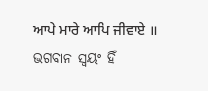ਆਪੇ ਮਾਰੇ ਆਪਿ ਜੀਵਾਏ ॥ ଭଗବାନ ସ୍ଵୟଂ ହିଁ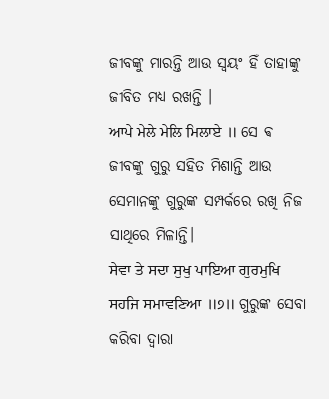ଜୀବଙ୍କୁ ମାରନ୍ତି ଆଉ ସ୍ଵୟଂ ହିଁ ତାହାଙ୍କୁ ଜୀବିତ ମଧ୍ୟ ରଖନ୍ତି ।
ਆਪੇ ਮੇਲੇ ਮੇਲਿ ਮਿਲਾਏ ॥ ସେ ଵ ଜୀବଙ୍କୁ ଗୁରୁ ସହିତ ମିଶାନ୍ତି ଆଉ ସେମାନଙ୍କୁ ଗୁରୁଙ୍କ ସମ୍ପର୍କରେ ରଖି ନିଜ ସାଥିରେ ମିଳାନ୍ତି।
ਸੇਵਾ ਤੇ ਸਦਾ ਸੁਖੁ ਪਾਇਆ ਗੁਰਮੁਖਿ ਸਹਜਿ ਸਮਾਵਣਿਆ ॥੭॥ ଗୁରୁଙ୍କ ସେବା କରିବା ଦ୍ଵାରା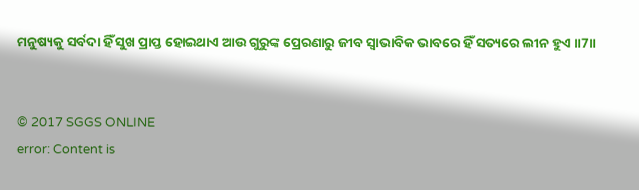ମନୁଷ୍ୟକୁ ସର୍ବଦା ହିଁ ସୁଖ ପ୍ରାପ୍ତ ହୋଇଥାଏ ଆଉ ଗୁରୁଙ୍କ ପ୍ରେରଣାରୁ ଜୀବ ସ୍ଵାଭାବିକ ଭାବରେ ହିଁ ସତ୍ୟରେ ଲୀନ ହୁଏ ॥7॥


© 2017 SGGS ONLINE
error: Content is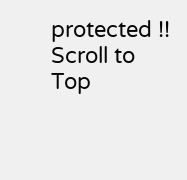protected !!
Scroll to Top